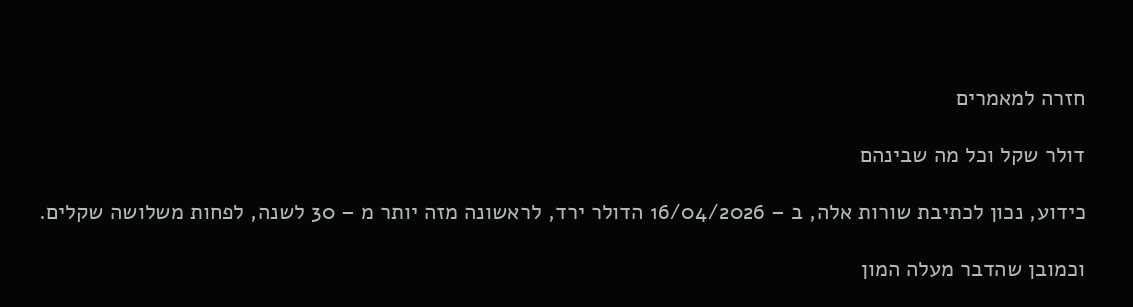חזרה למאמרים

דולר שקל וכל מה שבינהם

כידוע, נכון לכתיבת שורות אלה, ב – 16/04/2026 הדולר ירד, לראשונה מזה יותר מ – 30 לשנה, לפחות משלושה שקלים.

וכמובן שהדבר מעלה המון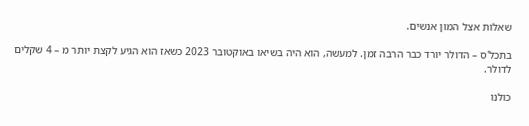שאלות אצל המון אנשים.

בתכל'ס – הדולר יורד כבר הרבה זמן. למעשה, הוא היה בשיאו באוקטובר 2023 כשאז הוא הגיע לקצת יותר מ – 4 שקלים לדולר.

כולנו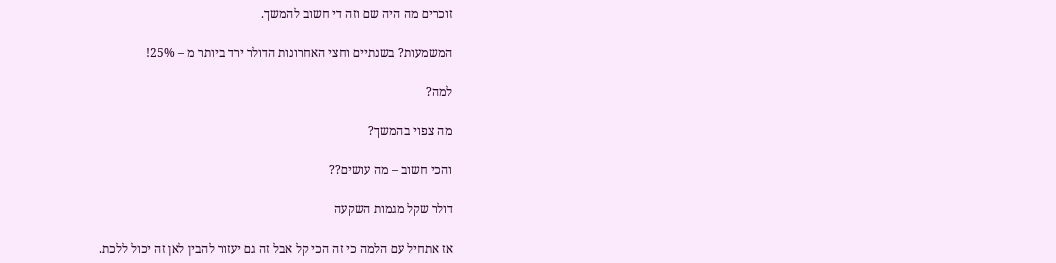זוכרים מה היה שם וזה די חשוב להמשך.

המשמעות? בשנתיים וחצי האחרונות הדולר ירד ביותר מ – 25%!

למה?

מה צפוי בהמשך?

והכי חשוב – מה עושים??

דולר שקל מגמות השקעה

אז אתחיל עם הלמה כי זה הכי קל אבל זה גם יעזור להבין לאן זה יכול ללכת.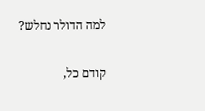למה הדולר נחלש?

קודם כל,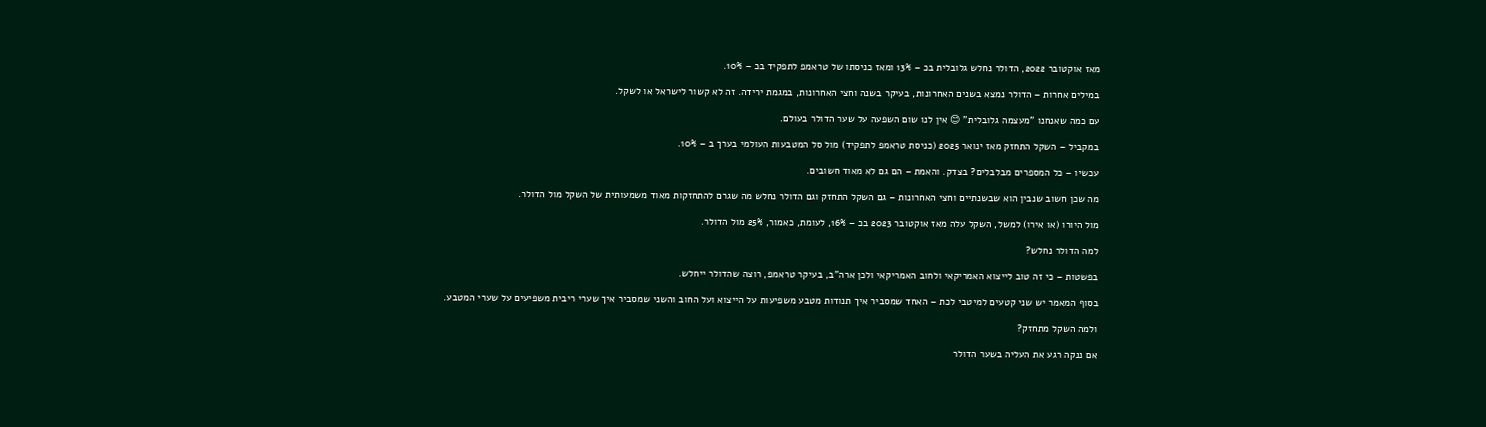מאז אוקטובר 2022, הדולר נחלש גלובלית בכ – 13% ומאז כניסתו של טראמפ לתפקיד בכ – 10%.

במילים אחרות – הדולר נמצא בשנים האחרונות, בעיקר בשנה וחצי האחרונות, במגמת ירידה. זה לא קשור לישראל או לשקל.

עם כמה שאנחנו "מעצמה גלובלית" 😊 אין לנו שום השפעה על שער הדולר בעולם.

במקביל – השקל התחזק מאז ינואר 2025 (כניסת טראמפ לתפקיד) מול סל המטבעות העולמי בערך ב – 10%.

עכשיו – כל המספרים מבלבלים? בצדק. והאמת – הם גם לא מאוד חשובים.

מה שכן חשוב שנבין הוא שבשנתיים וחצי האחרונות – גם השקל התחזק וגם הדולר נחלש מה שגרם להתחזקות מאוד משמעותית של השקל מול הדולר.

מול היורו (או אירו) למשל, השקל עלה מאז אוקטובר 2023 בכ – 16%, לעומת, כאמור, 25% מול הדולר.

למה הדולר נחלש?

בפשטות – כי זה טוב לייצוא האמריקאי ולחוב האמריקאי ולכן ארה"ב, בעיקר טראמפ, רוצה שהדולר ייחלש.

בסוף המאמר יש שני קטעים למיטבי לכת – האחד שמסביר איך תנודות מטבע משפיעות על הייצוא ועל החוב והשני שמסביר איך שערי ריבית משפיעים על שערי המטבע.

ולמה השקל מתחזק?

אם ננקה רגע את העליה בשער הדולר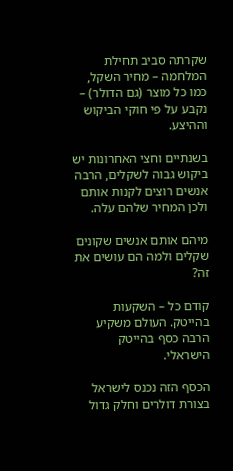שקרתה סביב תחילת המלחמה – מחיר השקל, כמו כל מוצר (גם הדולר) – נקבע על פי חוקי הביקוש וההיצע.

בשנתיים וחצי האחרונות יש ביקוש גבוה לשקלים, הרבה אנשים רוצים לקנות אותם ולכן המחיר שלהם עלה.

מיהם אותם אנשים שקונים שקלים ולמה הם עושים את זה?

קודם כל – השקעות בהייטק. העולם משקיע הרבה כסף בהייטק הישראלי.

הכסף הזה נכנס לישראל בצורת דולרים וחלק גדול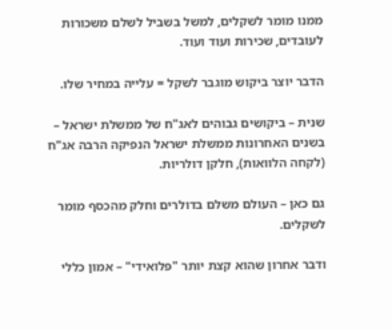ממנו מומר לשקלים, למשל בשביל לשלם משכורות לעובדים, שכירות ועוד ועוד.

הדבר יוצר ביקוש מוגבר לשקל = עלייה במחיר שלו.

שנית – ביקושים גבוהים לאג"ח של ממשלת ישראל – בשנים האחרונות ממשלת ישראל הנפיקה הרבה אג"ח (לקחה הלוואות), חלקן דולריות.

גם כאן – העולם משלם בדולרים וחלק מהכסף מומר לשקלים.

ודבר אחרון שהוא קצת יותר "פלואידי" – אמון כללי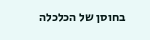בחוסן של הכלכלה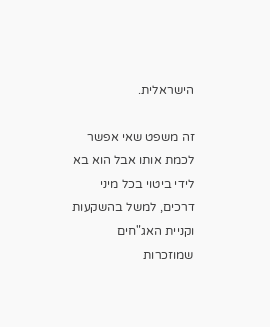הישראלית.

זה משפט שאי אפשר לכמת אותו אבל הוא בא לידי ביטוי בכל מיני דרכים, למשל בהשקעות וקניית האג"חים שמוזכרות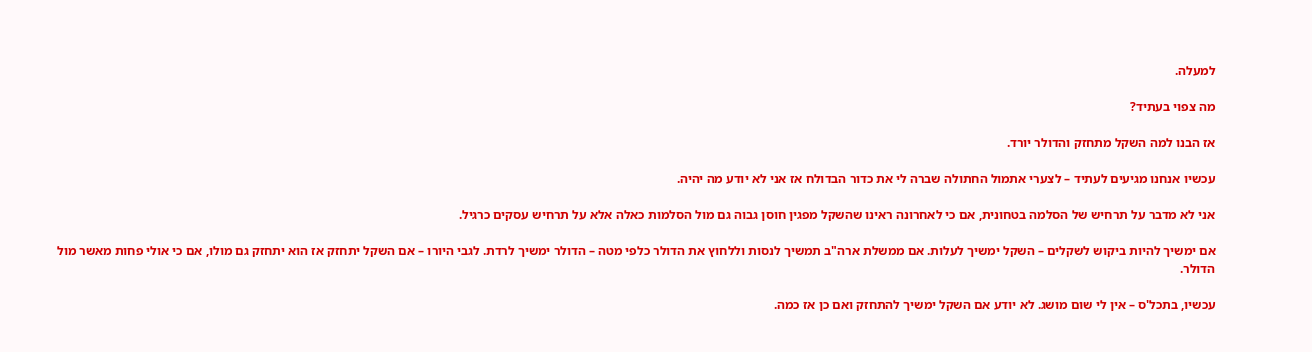למעלה.

מה צפוי בעתיד?

אז הבנו למה השקל מתחזק והדולר יורד.

עכשיו אנחנו מגיעים לעתיד – לצערי אתמול החתולה שברה לי את כדור הבדולח אז אני לא יודע מה יהיה.

אני לא מדבר על תרחיש של הסלמה בטחונית, אם כי לאחרונה ראינו שהשקל מפגין חוסן גבוה גם מול הסלמות כאלה אלא על תרחיש עסקים כרגיל.

אם ימשיך להיות ביקוש לשקלים – השקל ימשיך לעלות. אם ממשלת ארה"ב תמשיך לנסות וללחוץ את הדולר כלפי מטה – הדולר ימשיך לרדת. לגבי היורו – אם השקל יתחזק אז הוא יתחזק גם מולו, אם כי אולי פחות מאשר מול הדולר.

עכשיו, בתכל'ס – אין לי שום מושג. לא יודע אם השקל ימשיך להתחזק ואם כן אז כמה.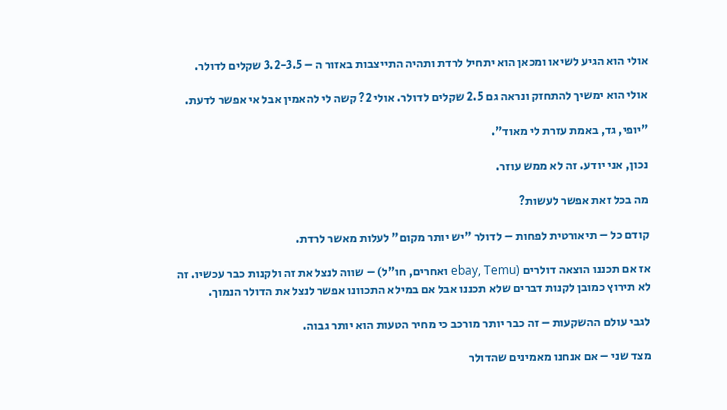אולי הוא הגיע לשיאו ומכאן הוא יתחיל לרדת ותהיה התייצבות באזור ה – 3.2-3.5 שקלים לדולר.

אולי הוא ימשיך להתחזק ונראה גם 2.5 שקלים לדולר. אולי 2? קשה לי להאמין אבל אי אפשר לדעת.

"יופי, גד, באמת עזרת לי מאוד".

נכון, אני יודע. זה לא ממש עוזר.

מה בכל זאת אפשר לעשות?

קודם כל – תיאורטית לפחות – לדולר "יש יותר מקום" לעלות מאשר לרדת.

אז אם תכננו הוצאה דולרים (ebay, Temu ואחרים, חו"ל) – שווה לנצל את זה ולקנות כבר עכשיו. זה לא תירוץ כמובן לקנות דברים שלא תכננו אבל אם במילא התכוונו אפשר לנצל את הדולר הנמוך.

לגבי עולם ההשקעות – זה כבר יותר מורכב כי מחיר הטעות הוא יותר גבוה.

מצד שני – אם אנחנו מאמינים שהדולר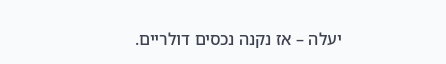יעלה – אז נקנה נכסים דולריים.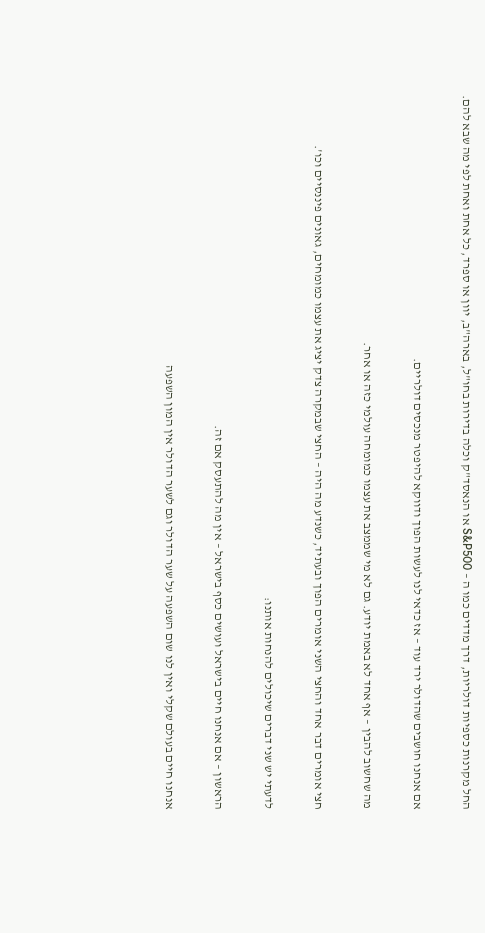החל מקרנות כספיות דולריות, דרך מדדים כמו ה – S&P500 או הנאסד"ק וכלה בדירות בחו"ל, בארה"ב, יוון או ספרד, כל אחת ואחת לפי מה שבא להם.

אם אנחנו חושבים שהדולר ירד עוד – אז כדאי לנו לעשות הפוך ודווקא להיפטר מנכסים דולריים.

מה שחשוב להבין – אף אחד לא באמת יודע. גם לא מי שממצב את עצמו כמומחה עולמי כזה או אחר.

חצי אומרים דבר אחד והחצי השני אומרים הפוך ובעתיד, כשנדע מה היה – החצי שבמקרה צדק יציג את עצמו כמומחים, גאונים פיננסיים וכו'.

לדעתי יש שני דברים שיכולים להנחות אותנו:

הראשון – אם אנחנו חיים בישראל ועושים כסף בישראל – אין מה להתעסק אם זה.

אנחנו חיים בעולם שקלי ואין לנו שום השפעה על שער הדולר וגם לשער הדולר אין המון השפעה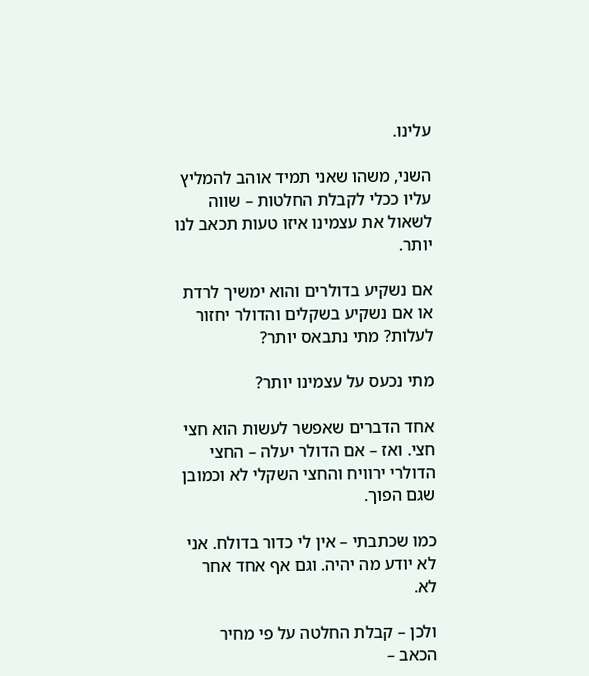עלינו.

השני, משהו שאני תמיד אוהב להמליץ עליו ככלי לקבלת החלטות – שווה לשאול את עצמינו איזו טעות תכאב לנו יותר.

אם נשקיע בדולרים והוא ימשיך לרדת או אם נשקיע בשקלים והדולר יחזור לעלות? מתי נתבאס יותר?

מתי נכעס על עצמינו יותר?

אחד הדברים שאפשר לעשות הוא חצי חצי. ואז – אם הדולר יעלה – החצי הדולרי ירוויח והחצי השקלי לא וכמובן שגם הפוך.

כמו שכתבתי – אין לי כדור בדולח. אני לא יודע מה יהיה. וגם אף אחד אחר לא.

ולכן – קבלת החלטה על פי מחיר הכאב –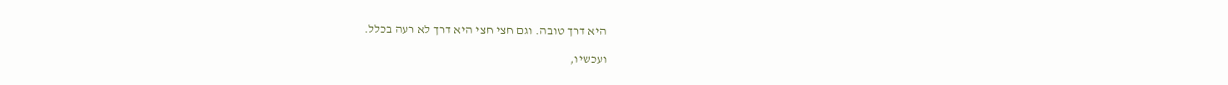היא דרך טובה. וגם חצי חצי היא דרך לא רעה בכלל.

ועכשיו,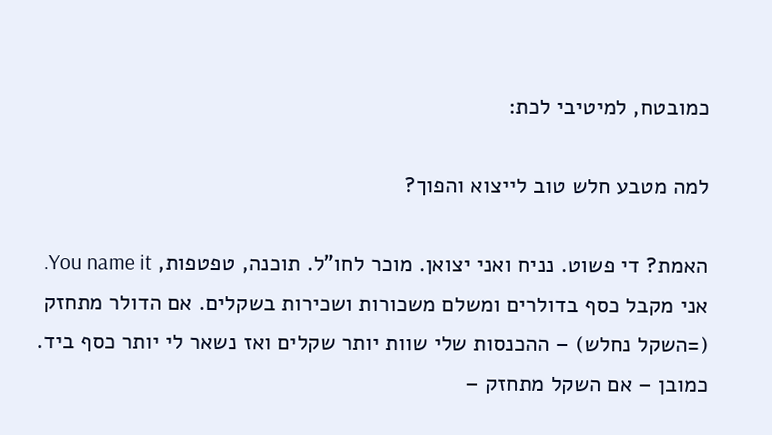כמובטח, למיטיבי לכת:

למה מטבע חלש טוב לייצוא והפוך?

האמת? די פשוט. נניח ואני יצואן. מוכר לחו"ל. תוכנה, טפטפות, You name it. אני מקבל כסף בדולרים ומשלם משכורות ושכירות בשקלים. אם הדולר מתחזק (=השקל נחלש) – ההכנסות שלי שוות יותר שקלים ואז נשאר לי יותר כסף ביד. כמובן – אם השקל מתחזק –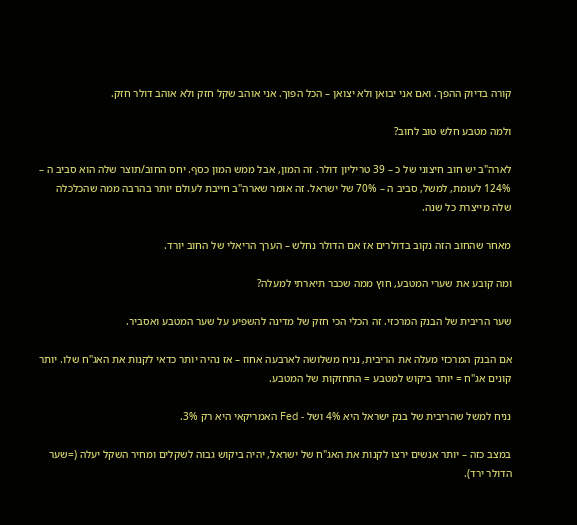קורה בדיוק ההפך. ואם אני יבואן ולא יצואן – הכל הפוך. אני אוהב שקל חזק ולא אוהב דולר חזק.

ולמה מטבע חלש טוב לחוב?

לארה"ב יש חוב חיצוני של כ – 39 טריליון דולר. זה המון, אבל ממש המון כסף. יחס החוב/תוצר שלה הוא סביב ה – 124% לעומת, למשל, סביב ה – 70% של ישראל. זה אומר שארה"ב חייבת לעולם יותר בהרבה ממה שהכלכלה שלה מייצרת כל שנה.

מאחר שהחוב הזה נקוב בדולרים אז אם הדולר נחלש – הערך הריאלי של החוב יורד.

ומה קובע את שערי המטבע, חוץ ממה שכבר תיארתי למעלה?

שער הריבית של הבנק המרכזי. זה הכלי הכי חזק של מדינה להשפיע על שער המטבע ואסביר.

אם הבנק המרכזי מעלה את הריבית, נניח משלושה לארבעה אחוז – אז נהיה יותר כדאי לקנות את האג"ח שלו. יותר קונים אג"ח = יותר ביקוש למטבע = התחזקות של המטבע.

נניח למשל שהריבית של בנק ישראל היא 4% ושל - Fed האמריקאי היא רק 3%.

במצב כזה – יותר אנשים ירצו לקנות את האג"ח של ישראל, יהיה ביקוש גבוה לשקלים ומחיר השקל יעלה (=שער הדולר ירד).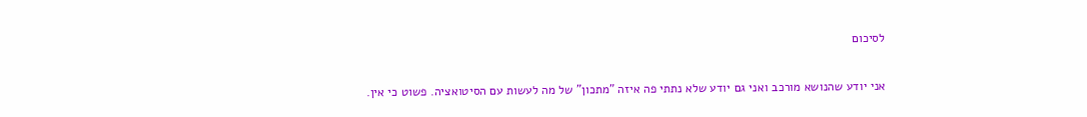לסיכום

אני יודע שהנושא מורכב ואני גם יודע שלא נתתי פה איזה "מתכון" של מה לעשות עם הסיטואציה. פשוט כי אין.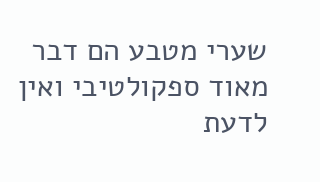שערי מטבע הם דבר מאוד ספקולטיבי ואין לדעת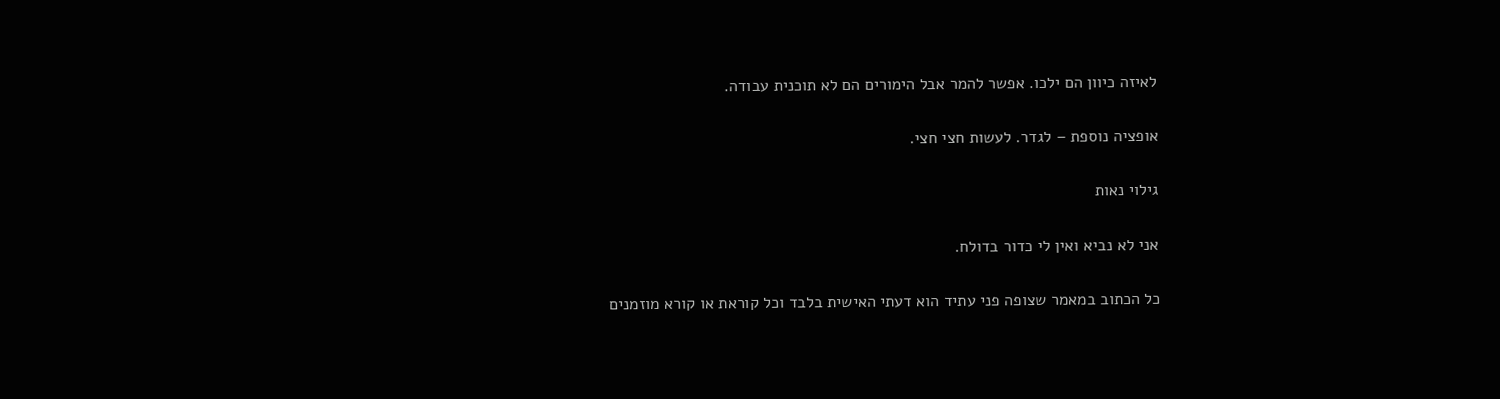לאיזה כיוון הם ילכו. אפשר להמר אבל הימורים הם לא תוכנית עבודה.

אופציה נוספת – לגדר. לעשות חצי חצי.

גילוי נאות

אני לא נביא ואין לי כדור בדולח.

כל הכתוב במאמר שצופה פני עתיד הוא דעתי האישית בלבד וכל קוראת או קורא מוזמנים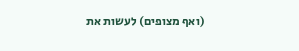(ואף מצופים) לעשות את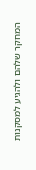המחקר שלהם ולהגיע למסקנות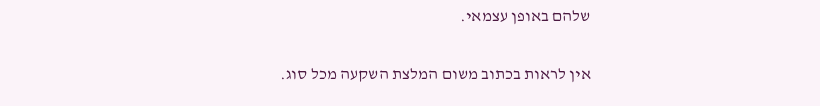שלהם באופן עצמאי.

אין לראות בכתוב משום המלצת השקעה מכל סוג.